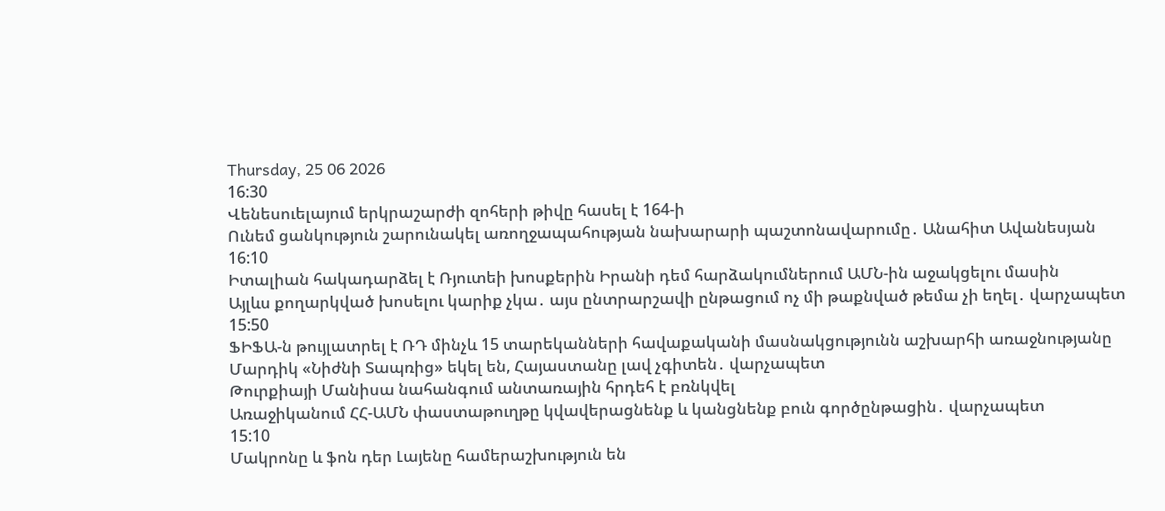Thursday, 25 06 2026
16:30
Վենեսուելայում երկրաշարժի զոհերի թիվը հասել է 164-ի
Ունեմ ցանկություն շարունակել առողջապահության նախարարի պաշտոնավարումը․ Անահիտ Ավանեսյան
16:10
Իտալիան հակադարձել է Ռյուտեի խոսքերին Իրանի դեմ հարձակումներում ԱՄՆ-ին աջակցելու մասին
Այլևս քողարկված խոսելու կարիք չկա․ այս ընտրարշավի ընթացում ոչ մի թաքնված թեմա չի եղել․ վարչապետ
15:50
ՖԻՖԱ-ն թույլատրել է ՌԴ մինչև 15 տարեկանների հավաքականի մասնակցությունն աշխարհի առաջնությանը
Մարդիկ «Նիժնի Տապռից» եկել են, Հայաստանը լավ չգիտեն․ վարչապետ
Թուրքիայի Մանիսա նահանգում անտառային հրդեհ է բռնկվել
Առաջիկանում ՀՀ-ԱՄՆ փաստաթուղթը կվավերացնենք և կանցնենք բուն գործընթացին․ վարչապետ
15:10
Մակրոնը և ֆոն դեր Լայենը համերաշխություն են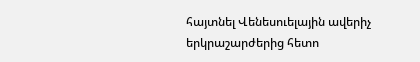հայտնել Վենեսուելային ավերիչ երկրաշարժերից հետո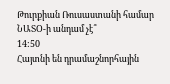Թուրքիան Ռուսաստանի համար ՆԱՏՕ-ի անդամ չէ՞
14:50
Հայտնի են դրամաշնորհային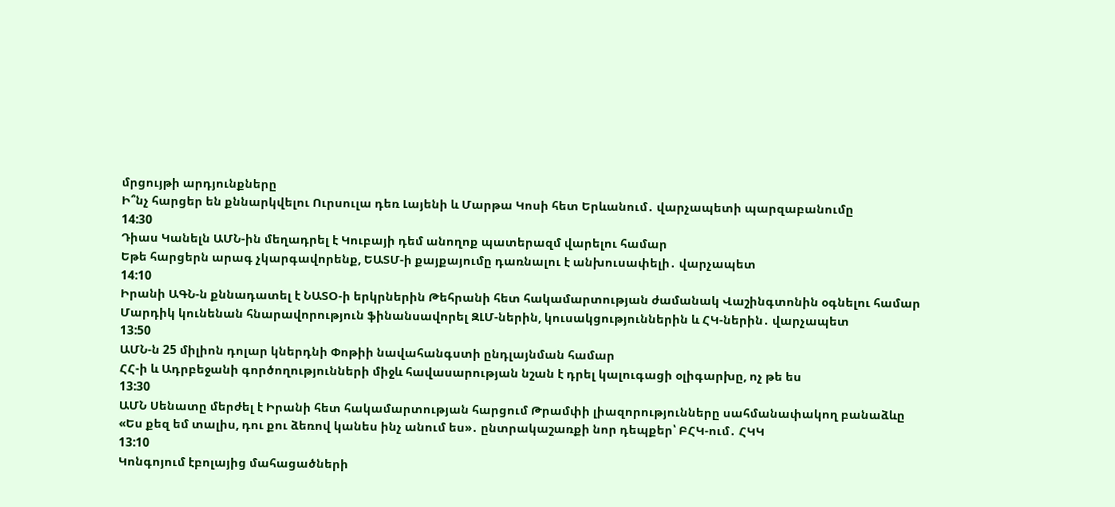մրցույթի արդյունքները
Ի՞նչ հարցեր են քննարկվելու Ուրսուլա դեռ Լայենի և Մարթա Կոսի հետ Երևանում․ վարչապետի պարզաբանումը
14:30
Դիաս Կանելն ԱՄՆ-ին մեղադրել է Կուբայի դեմ անողոք պատերազմ վարելու համար
Եթե հարցերն արագ չկարգավորենք, ԵԱՏՄ-ի քայքայումը դառնալու է անխուսափելի․ վարչապետ
14:10
Իրանի ԱԳՆ-ն քննադատել է ՆԱՏՕ-ի երկրներին Թեհրանի հետ հակամարտության ժամանակ Վաշինգտոնին օգնելու համար
Մարդիկ կունենան հնարավորություն ֆինանսավորել ԶԼՄ-ներին, կուսակցություններին և ՀԿ-ներին․ վարչապետ
13:50
ԱՄՆ-ն 25 միլիոն դոլար կներդնի Փոթիի նավահանգստի ընդլայնման համար
ՀՀ-ի և Ադրբեջանի գործողությունների միջև հավասարության նշան է դրել կալուգացի օլիգարխը, ոչ թե ես
13:30
ԱՄՆ Սենատը մերժել է Իրանի հետ հակամարտության հարցում Թրամփի լիազորությունները սահմանափակող բանաձևը
«Ես քեզ եմ տալիս, դու քու ձեռով կանես ինչ անում ես»․ ընտրակաշառքի նոր դեպքեր՝ ԲՀԿ-ում․ ՀԿԿ
13:10
Կոնգոյում էբոլայից մահացածների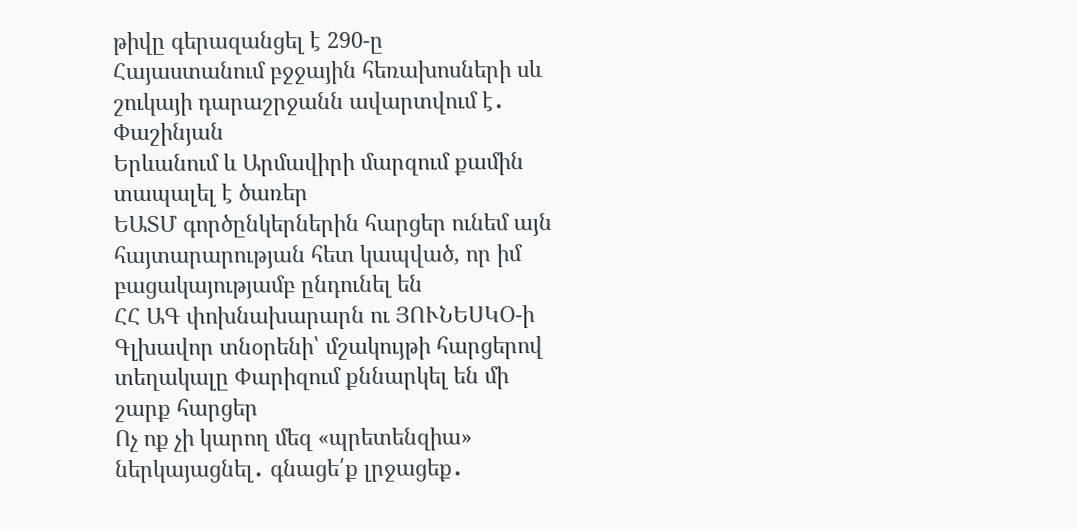թիվը գերազանցել է 290-ը
Հայաստանում բջջային հեռախոսների սև շուկայի դարաշրջանն ավարտվում է․ Փաշինյան
Երևանում և Արմավիրի մարզում քամին տապալել է ծառեր
ԵԱՏՄ գործընկերներին հարցեր ունեմ այն հայտարարության հետ կապված, որ իմ բացակայությամբ ընդունել են
ՀՀ ԱԳ փոխնախարարն ու ՅՈՒՆԵՍԿՕ-ի Գլխավոր տնօրենի՝ մշակույթի հարցերով տեղակալը Փարիզում քննարկել են մի շարք հարցեր
Ոչ ոք չի կարող մեզ «պրետենզիա» ներկայացնել․ գնացե՛ք լրջացեք․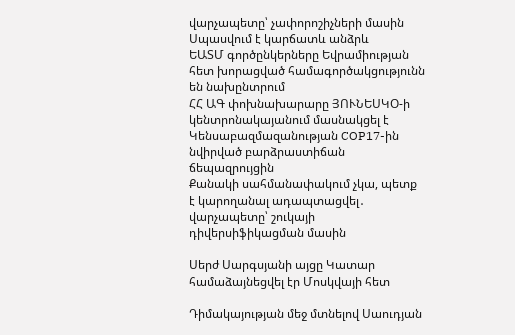վարչապետը՝ չափորոշիչների մասին
Սպասվում է կարճատև անձրև
ԵԱՏՄ գործընկերները Եվրամիության հետ խորացված համագործակցությունն են նախընտրում
ՀՀ ԱԳ փոխնախարարը ՅՈՒՆԵՍԿՕ-ի կենտրոնակայանում մասնակցել է Կենսաբազմազանության COP17-ին նվիրված բարձրաստիճան ճեպազրույցին
Քանակի սահմանափակում չկա, պետք է կարողանալ ադապտացվել․ վարչապետը՝ շուկայի դիվերսիֆիկացման մասին

Սերժ Սարգսյանի այցը Կատար համաձայնեցվել էր Մոսկվայի հետ

Դիմակայության մեջ մտնելով Սաուդյան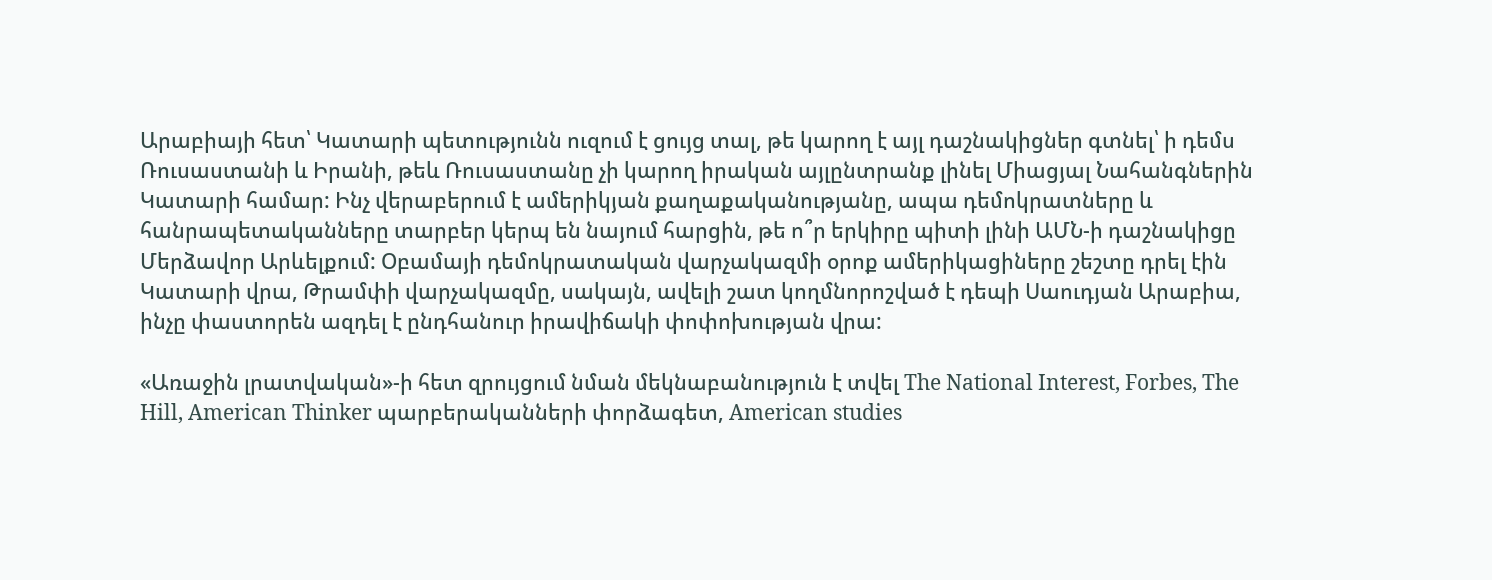Արաբիայի հետ՝ Կատարի պետությունն ուզում է ցույց տալ, թե կարող է այլ դաշնակիցներ գտնել՝ ի դեմս Ռուսաստանի և Իրանի, թեև Ռուսաստանը չի կարող իրական այլընտրանք լինել Միացյալ Նահանգներին Կատարի համար: Ինչ վերաբերում է ամերիկյան քաղաքականությանը, ապա դեմոկրատները և հանրապետականները տարբեր կերպ են նայում հարցին, թե ո՞ր երկիրը պիտի լինի ԱՄՆ-ի դաշնակիցը Մերձավոր Արևելքում: Օբամայի դեմոկրատական վարչակազմի օրոք ամերիկացիները շեշտը դրել էին Կատարի վրա, Թրամփի վարչակազմը, սակայն, ավելի շատ կողմնորոշված է դեպի Սաուդյան Արաբիա, ինչը փաստորեն ազդել է ընդհանուր իրավիճակի փոփոխության վրա:

«Առաջին լրատվական»-ի հետ զրույցում նման մեկնաբանություն է տվել The National Interest, Forbes, The Hill, American Thinker պարբերականների փորձագետ, American studies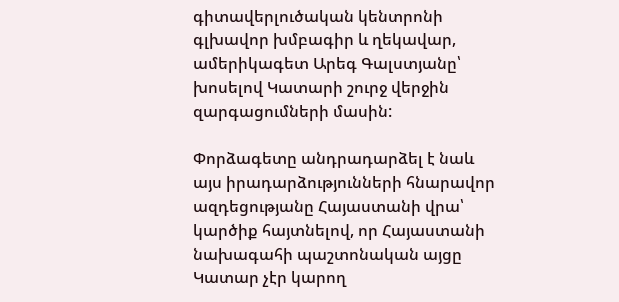գիտավերլուծական կենտրոնի գլխավոր խմբագիր և ղեկավար, ամերիկագետ Արեգ Գալստյանը՝ խոսելով Կատարի շուրջ վերջին զարգացումների մասին:

Փորձագետը անդրադարձել է նաև այս իրադարձությունների հնարավոր ազդեցությանը Հայաստանի վրա՝ կարծիք հայտնելով, որ Հայաստանի նախագահի պաշտոնական այցը Կատար չէր կարող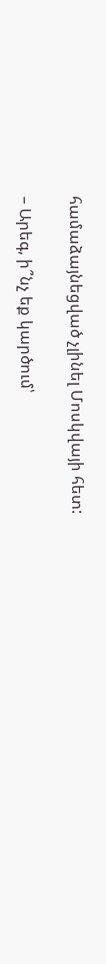համաձայնեցված չլինել Մոսկվայի հետ:

– Արեգ, ի՞նչ եք կարծում՝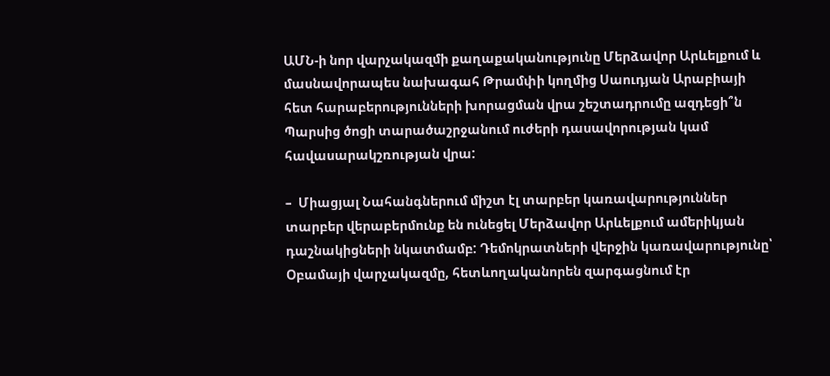ԱՄՆ-ի նոր վարչակազմի քաղաքականությունը Մերձավոր Արևելքում և մասնավորապես նախագահ Թրամփի կողմից Սաուդյան Արաբիայի հետ հարաբերությունների խորացման վրա շեշտադրումը ազդեցի՞ն Պարսից ծոցի տարածաշրջանում ուժերի դասավորության կամ  հավասարակշռության վրա:

–  Միացյալ Նահանգներում միշտ էլ տարբեր կառավարություններ տարբեր վերաբերմունք են ունեցել Մերձավոր Արևելքում ամերիկյան դաշնակիցների նկատմամբ: Դեմոկրատների վերջին կառավարությունը՝ Օբամայի վարչակազմը, հետևողականորեն զարգացնում էր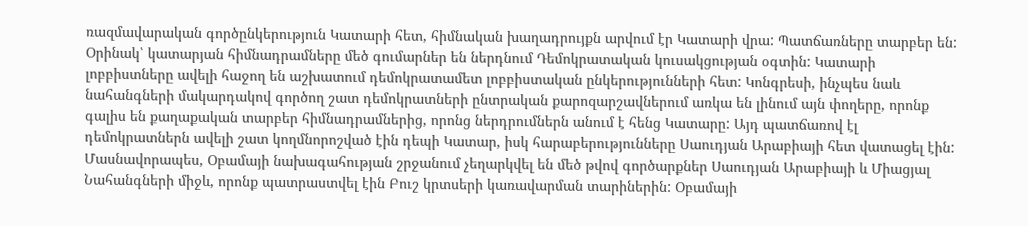ռազմավարական գործընկերություն Կատարի հետ, հիմնական խաղադրույքն արվում էր Կատարի վրա: Պատճառները տարբեր են: Օրինակ՝ կատարյան հիմնադրամները մեծ գումարներ են ներդնում Դեմոկրատական կուսակցության օգտին: Կատարի լոբբիստները ավելի հաջող են աշխատում դեմոկրատամետ լոբբիստական ընկերությունների հետ: Կոնգրեսի, ինչպես նաև նահանգների մակարդակով գործող շատ դեմոկրատների ընտրական քարոզարշավներում առկա են լինում այն փողերը, որոնք գալիս են քաղաքական տարբեր հիմնադրամներից, որոնց ներդրումներն անում է հենց Կատարը: Այդ պատճառով էլ դեմոկրատներն ավելի շատ կողմնորոշված էին դեպի Կատար, իսկ հարաբերությունները Սաուդյան Արաբիայի հետ վատացել էին: Մասնավորապես, Օբամայի նախագահության շրջանում չեղարկվել են մեծ թվով գործարքներ Սաուդյան Արաբիայի և Միացյալ Նահանգների միջև, որոնք պատրաստվել էին Բուշ կրտսերի կառավարման տարիներին: Օբամայի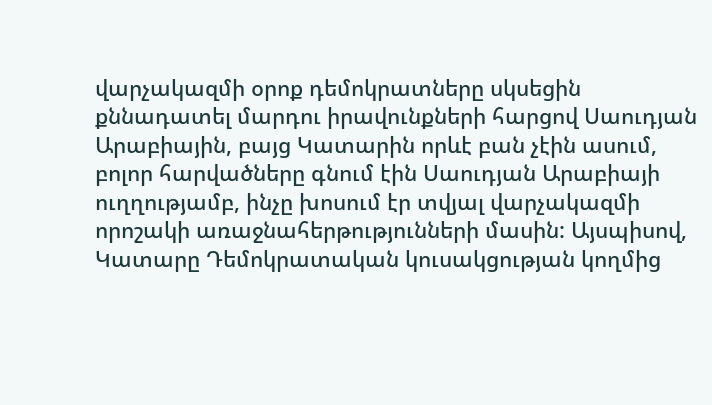վարչակազմի օրոք դեմոկրատները սկսեցին քննադատել մարդու իրավունքների հարցով Սաուդյան Արաբիային, բայց Կատարին որևէ բան չէին ասում, բոլոր հարվածները գնում էին Սաուդյան Արաբիայի ուղղությամբ, ինչը խոսում էր տվյալ վարչակազմի որոշակի առաջնահերթությունների մասին: Այսպիսով, Կատարը Դեմոկրատական կուսակցության կողմից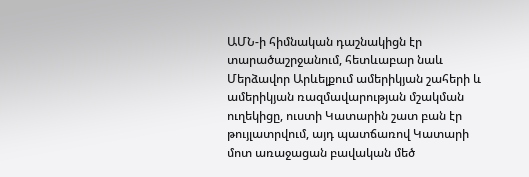ԱՄՆ-ի հիմնական դաշնակիցն էր տարածաշրջանում, հետևաբար նաև Մերձավոր Արևելքում ամերիկյան շահերի և ամերիկյան ռազմավարության մշակման ուղեկիցը, ուստի Կատարին շատ բան էր թույլատրվում, այդ պատճառով Կատարի մոտ առաջացան բավական մեծ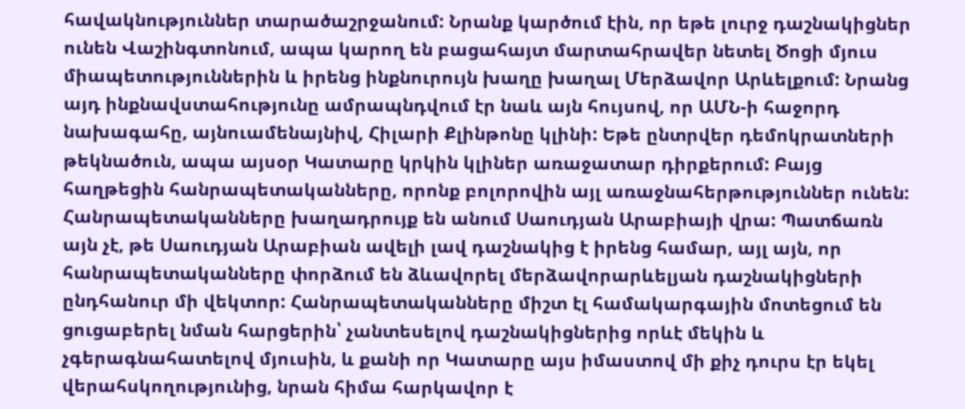հավակնություններ տարածաշրջանում: Նրանք կարծում էին, որ եթե լուրջ դաշնակիցներ ունեն Վաշինգտոնում, ապա կարող են բացահայտ մարտահրավեր նետել Ծոցի մյուս միապետություններին և իրենց ինքնուրույն խաղը խաղալ Մերձավոր Արևելքում: Նրանց այդ ինքնավստահությունը ամրապնդվում էր նաև այն հույսով, որ ԱՄՆ-ի հաջորդ նախագահը, այնուամենայնիվ, Հիլարի Քլինթոնը կլինի: Եթե ընտրվեր դեմոկրատների թեկնածուն, ապա այսօր Կատարը կրկին կլիներ առաջատար դիրքերում: Բայց հաղթեցին հանրապետականները, որոնք բոլորովին այլ առաջնահերթություններ ունեն: Հանրապետականները խաղադրույք են անում Սաուդյան Արաբիայի վրա: Պատճառն այն չէ, թե Սաուդյան Արաբիան ավելի լավ դաշնակից է իրենց համար, այլ այն, որ հանրապետականները փորձում են ձևավորել մերձավորարևելյան դաշնակիցների ընդհանուր մի վեկտոր: Հանրապետականները միշտ էլ համակարգային մոտեցում են ցուցաբերել նման հարցերին՝ չանտեսելով դաշնակիցներից որևէ մեկին և չգերագնահատելով մյուսին, և քանի որ Կատարը այս իմաստով մի քիչ դուրս էր եկել վերահսկողությունից, նրան հիմա հարկավոր է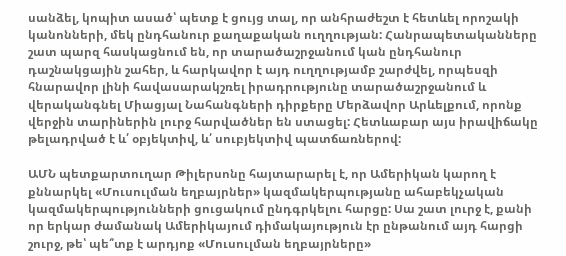սանձել, կոպիտ ասած՝ պետք է ցույց տալ, որ անհրաժեշտ է հետևել որոշակի կանոնների, մեկ ընդհանուր քաղաքական ուղղության: Հանրապետականները շատ պարզ հասկացնում են, որ տարածաշրջանում կան ընդհանուր դաշնակցային շահեր, և հարկավոր է այդ ուղղությամբ շարժվել, որպեսզի հնարավոր լինի հավասարակշռել իրադրությունը տարածաշրջանում և վերականգնել Միացյալ Նահանգների դիրքերը Մերձավոր Արևելքում, որոնք վերջին տարիներին լուրջ հարվածներ են ստացել: Հետևաբար այս իրավիճակը թելադրված է և՛ օբյեկտիվ, և՛ սուբյեկտիվ պատճառներով:

ԱՄՆ պետքարտուղար Թիլերսոնը հայտարարել է, որ Ամերիկան կարող է քննարկել «Մուսուլման եղբայրներ» կազմակերպությանը ահաբեկչական կազմակերպությունների ցուցակում ընդգրկելու հարցը: Սա շատ լուրջ է, քանի որ երկար ժամանակ Ամերիկայում դիմակայություն էր ընթանում այդ հարցի շուրջ, թե՝ պե՞տք է արդյոք «Մուսուլման եղբայրները»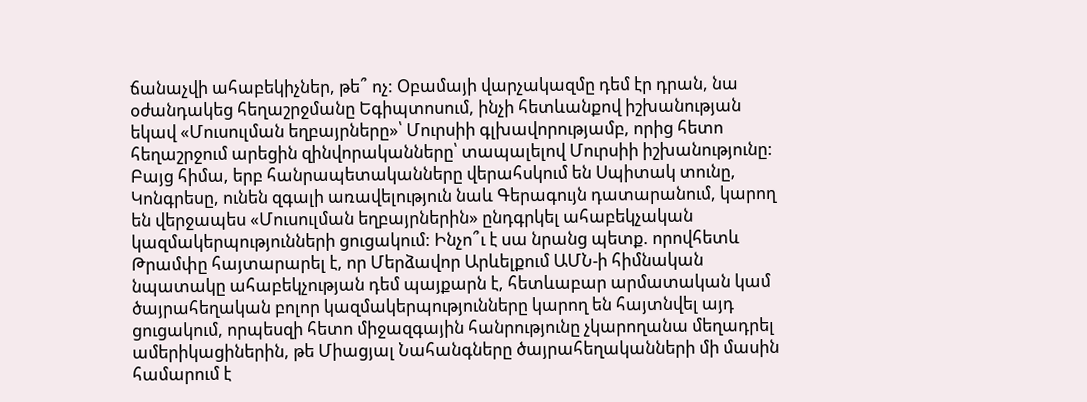ճանաչվի ահաբեկիչներ, թե՞ ոչ: Օբամայի վարչակազմը դեմ էր դրան, նա օժանդակեց հեղաշրջմանը Եգիպտոսում, ինչի հետևանքով իշխանության եկավ «Մուսուլման եղբայրները»՝ Մուրսիի գլխավորությամբ, որից հետո հեղաշրջում արեցին զինվորականները՝ տապալելով Մուրսիի իշխանությունը: Բայց հիմա, երբ հանրապետականները վերահսկում են Սպիտակ տունը, Կոնգրեսը, ունեն զգալի առավելություն նաև Գերագույն դատարանում, կարող են վերջապես «Մուսուլման եղբայրներին» ընդգրկել ահաբեկչական կազմակերպությունների ցուցակում: Ինչո՞ւ է սա նրանց պետք. որովհետև Թրամփը հայտարարել է, որ Մերձավոր Արևելքում ԱՄՆ-ի հիմնական նպատակը ահաբեկչության դեմ պայքարն է, հետևաբար արմատական կամ ծայրահեղական բոլոր կազմակերպությունները կարող են հայտնվել այդ ցուցակում, որպեսզի հետո միջազգային հանրությունը չկարողանա մեղադրել ամերիկացիներին, թե Միացյալ Նահանգները ծայրահեղականների մի մասին համարում է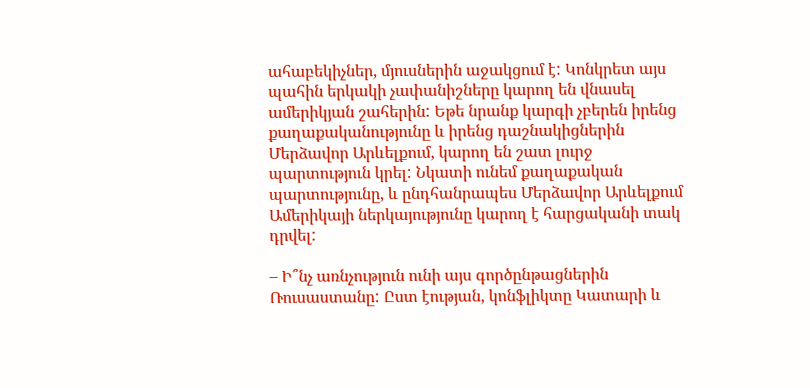ահաբեկիչներ, մյուսներին աջակցում է: Կոնկրետ այս պահին երկակի չափանիշները կարող են վնասել ամերիկյան շահերին: Եթե նրանք կարգի չբերեն իրենց քաղաքականությունը և իրենց դաշնակիցներին Մերձավոր Արևելքում, կարող են շատ լուրջ պարտություն կրել: Նկատի ունեմ քաղաքական պարտությունը, և ընդհանրապես Մերձավոր Արևելքում Ամերիկայի ներկայությունը կարող է հարցականի տակ դրվել:

– Ի՞նչ առնչություն ունի այս գործընթացներին Ռուսաստանը: Ըստ էության, կոնֆլիկտը Կատարի և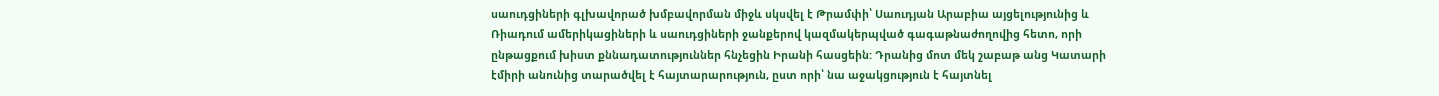սաուդցիների գլխավորած խմբավորման միջև սկսվել է Թրամփի՝ Սաուդյան Արաբիա այցելությունից և Ռիադում ամերիկացիների և սաուդցիների ջանքերով կազմակերպված գագաթնաժողովից հետո, որի ընթացքում խիստ քննադատություններ հնչեցին Իրանի հասցեին: Դրանից մոտ մեկ շաբաթ անց Կատարի էմիրի անունից տարածվել է հայտարարություն, ըստ որի՝ նա աջակցություն է հայտնել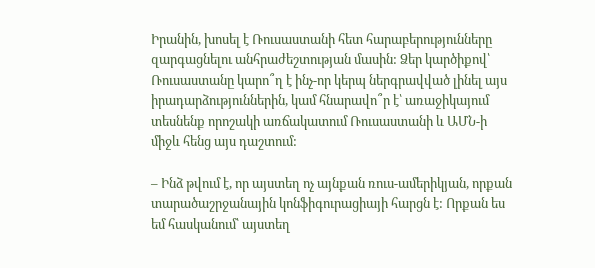Իրանին, խոսել է Ռուսաստանի հետ հարաբերությունները զարգացնելու անհրաժեշտության մասին: Ձեր կարծիքով՝ Ռուսաստանը կարո՞ղ է ինչ-որ կերպ ներգրավված լինել այս իրադարձություններին, կամ հնարավո՞ր է՝ առաջիկայում տեսնենք որոշակի առճակատում Ռուսաստանի և ԱՄՆ-ի միջև հենց այս դաշտում:

– Ինձ թվում է, որ այստեղ ոչ այնքան ռուս-ամերիկյան, որքան տարածաշրջանային կոնֆիգուրացիայի հարցն է: Որքան ես եմ հասկանում՝ այստեղ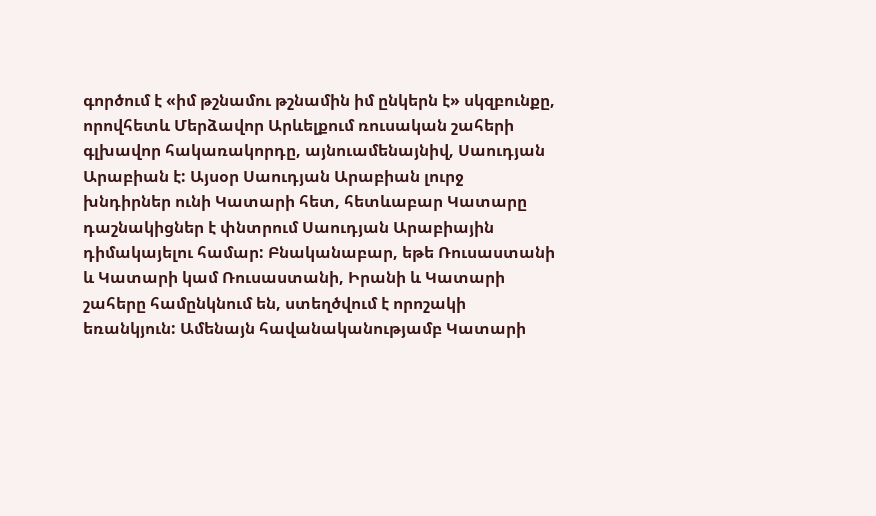գործում է «իմ թշնամու թշնամին իմ ընկերն է» սկզբունքը, որովհետև Մերձավոր Արևելքում ռուսական շահերի գլխավոր հակառակորդը, այնուամենայնիվ, Սաուդյան Արաբիան է: Այսօր Սաուդյան Արաբիան լուրջ խնդիրներ ունի Կատարի հետ, հետևաբար Կատարը դաշնակիցներ է փնտրում Սաուդյան Արաբիային դիմակայելու համար: Բնականաբար, եթե Ռուսաստանի և Կատարի կամ Ռուսաստանի, Իրանի և Կատարի շահերը համընկնում են, ստեղծվում է որոշակի եռանկյուն: Ամենայն հավանականությամբ Կատարի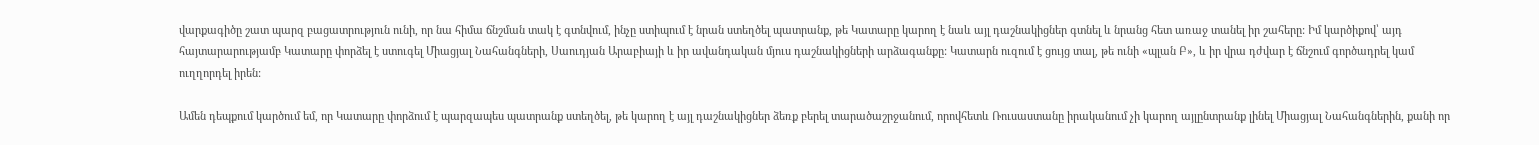վարքագիծը շատ պարզ բացատրություն ունի, որ նա հիմա ճնշման տակ է գտնվում, ինչը ստիպում է նրան ստեղծել պատրանք, թե Կատարը կարող է նաև այլ դաշնակիցներ գտնել և նրանց հետ առաջ տանել իր շահերը: Իմ կարծիքով՝ այդ հայտարարությամբ Կատարը փորձել է ստուգել Միացյալ Նահանգների, Սաուդյան Արաբիայի և իր ավանդական մյուս դաշնակիցների արձագանքը: Կատարն ուզում է ցույց տալ, թե ունի «պլան Բ», և իր վրա դժվար է ճնշում գործադրել կամ ուղղորդել իրեն:

Ամեն դեպքում կարծում եմ, որ Կատարը փորձում է պարզապես պատրանք ստեղծել, թե կարող է այլ դաշնակիցներ ձեռք բերել տարածաշրջանում, որովհետև Ռուսաստանը իրականում չի կարող այլընտրանք լինել Միացյալ Նահանգներին, քանի որ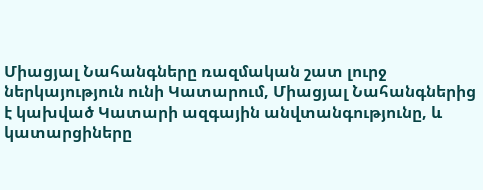Միացյալ Նահանգները ռազմական շատ լուրջ ներկայություն ունի Կատարում, Միացյալ Նահանգներից է կախված Կատարի ազգային անվտանգությունը, և կատարցիները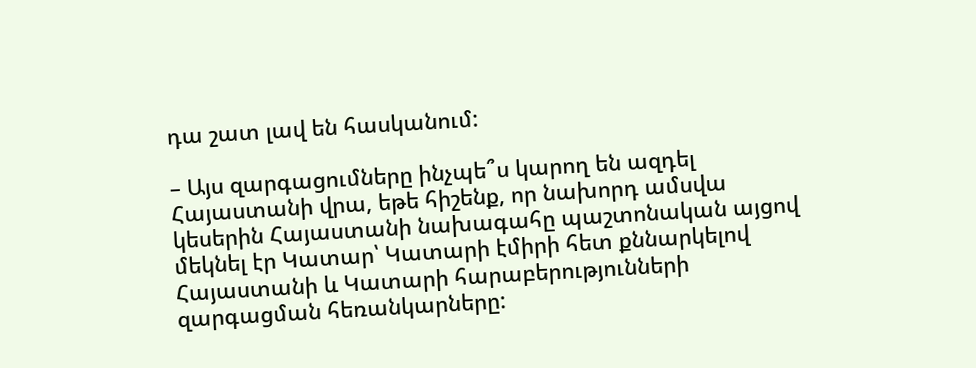դա շատ լավ են հասկանում:

– Այս զարգացումները ինչպե՞ս կարող են ազդել Հայաստանի վրա, եթե հիշենք, որ նախորդ ամսվա կեսերին Հայաստանի նախագահը պաշտոնական այցով մեկնել էր Կատար՝ Կատարի էմիրի հետ քննարկելով Հայաստանի և Կատարի հարաբերությունների զարգացման հեռանկարները: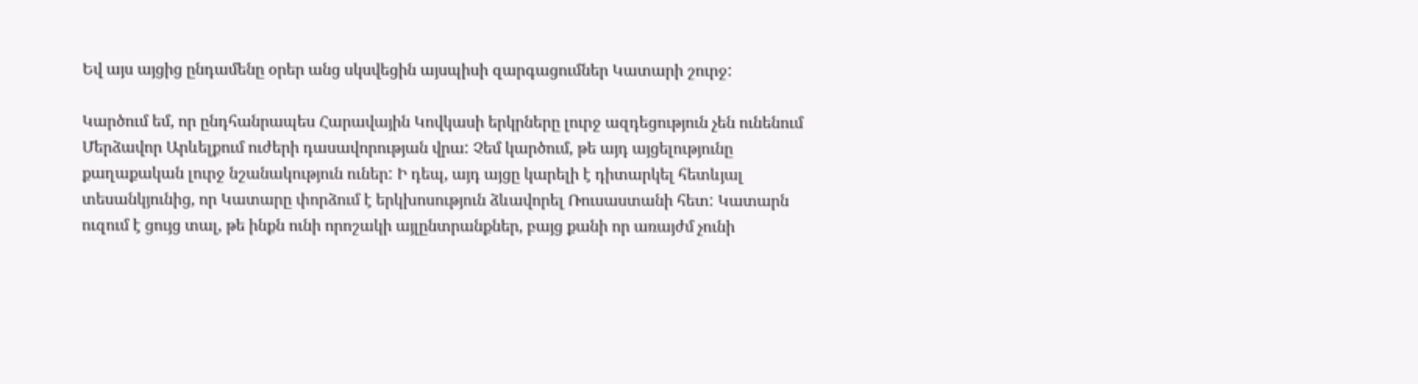Եվ այս այցից ընդամենը օրեր անց սկսվեցին այսպիսի զարգացումներ Կատարի շուրջ:

Կարծում եմ, որ ընդհանրապես Հարավային Կովկասի երկրները լուրջ ազդեցություն չեն ունենում Մերձավոր Արևելքում ուժերի դասավորության վրա: Չեմ կարծում, թե այդ այցելությունը քաղաքական լուրջ նշանակություն ուներ: Ի դեպ, այդ այցը կարելի է դիտարկել հետևյալ տեսանկյունից, որ Կատարը փորձում է երկխոսություն ձևավորել Ռուսաստանի հետ: Կատարն ուզում է ցույց տալ, թե ինքն ունի որոշակի այլընտրանքներ, բայց քանի որ առայժմ չունի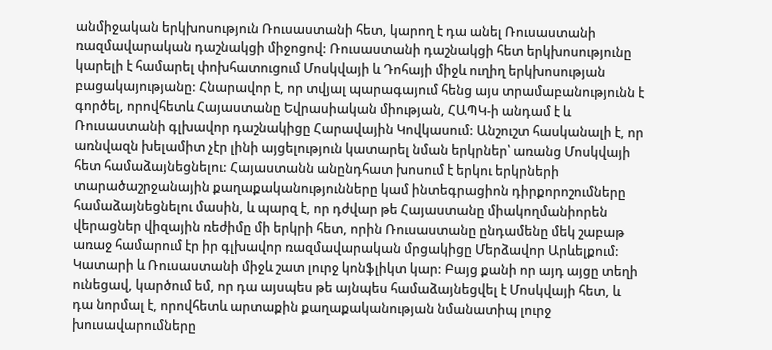անմիջական երկխոսություն Ռուսաստանի հետ, կարող է դա անել Ռուսաստանի ռազմավարական դաշնակցի միջոցով: Ռուսաստանի դաշնակցի հետ երկխոսությունը կարելի է համարել փոխհատուցում Մոսկվայի և Դոհայի միջև ուղիղ երկխոսության բացակայությանը: Հնարավոր է, որ տվյալ պարագայում հենց այս տրամաբանությունն է գործել, որովհետև Հայաստանը Եվրասիական միության, ՀԱՊԿ-ի անդամ է և Ռուսաստանի գլխավոր դաշնակիցը Հարավային Կովկասում: Անշուշտ հասկանալի է, որ առնվազն խելամիտ չէր լինի այցելություն կատարել նման երկրներ՝ առանց Մոսկվայի հետ համաձայնեցնելու: Հայաստանն անընդհատ խոսում է երկու երկրների տարածաշրջանային քաղաքականությունները կամ ինտեգրացիոն դիրքորոշումները համաձայնեցնելու մասին, և պարզ է, որ դժվար թե Հայաստանը միակողմանիորեն վերացներ վիզային ռեժիմը մի երկրի հետ, որին Ռուսաստանը ընդամենը մեկ շաբաթ առաջ համարում էր իր գլխավոր ռազմավարական մրցակիցը Մերձավոր Արևելքում: Կատարի և Ռուսաստանի միջև շատ լուրջ կոնֆլիկտ կար: Բայց քանի որ այդ այցը տեղի ունեցավ, կարծում եմ, որ դա այսպես թե այնպես համաձայնեցվել է Մոսկվայի հետ, և դա նորմալ է, որովհետև արտաքին քաղաքականության նմանատիպ լուրջ խուսավարումները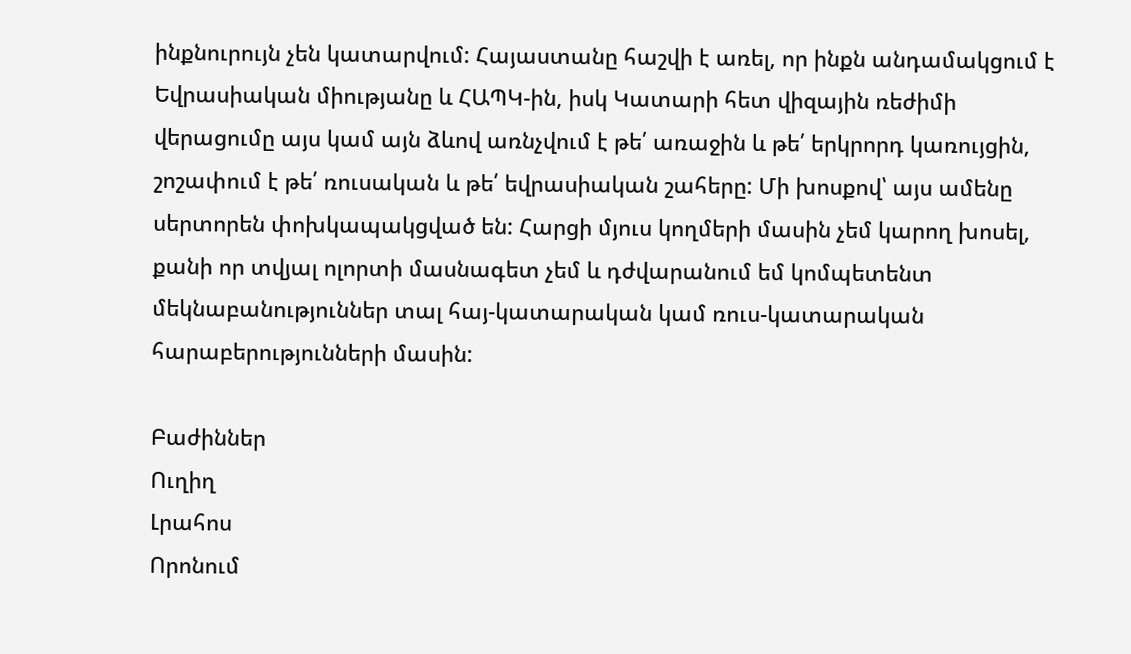ինքնուրույն չեն կատարվում: Հայաստանը հաշվի է առել, որ ինքն անդամակցում է Եվրասիական միությանը և ՀԱՊԿ-ին, իսկ Կատարի հետ վիզային ռեժիմի վերացումը այս կամ այն ձևով առնչվում է թե՛ առաջին և թե՛ երկրորդ կառույցին, շոշափում է թե՛ ռուսական և թե՛ եվրասիական շահերը: Մի խոսքով՝ այս ամենը սերտորեն փոխկապակցված են: Հարցի մյուս կողմերի մասին չեմ կարող խոսել, քանի որ տվյալ ոլորտի մասնագետ չեմ և դժվարանում եմ կոմպետենտ մեկնաբանություններ տալ հայ-կատարական կամ ռուս-կատարական հարաբերությունների մասին:

Բաժիններ
Ուղիղ
Լրահոս
Որոնում